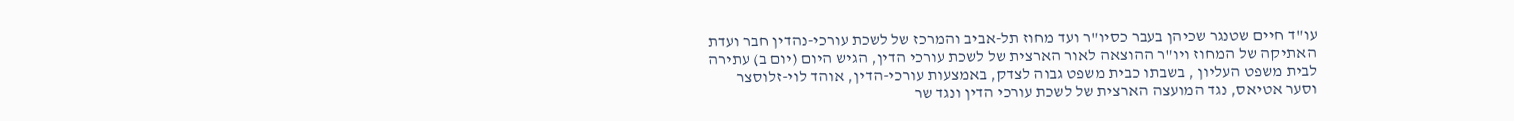עו"ד חיים שטנגר שכיהן בעבר כסיו"ר ועד מחוז תל-אביב והמרכז של לשכת עורכי-נהדין חבר ועדת האתיקה של המחוז ויו"ר ההוצאה לאור הארצית של לשכת עורכי הדין, הגיש היום (יום ב) עתירה לבית משפט העליון , בשבתו כבית משפט גבוה לצדק, באמצעות עורכי-הדין, אוהד לוי-זלוסצר וסער אטיאס, נגד המועצה הארצית של לשכת עורכי הדין ונגד שר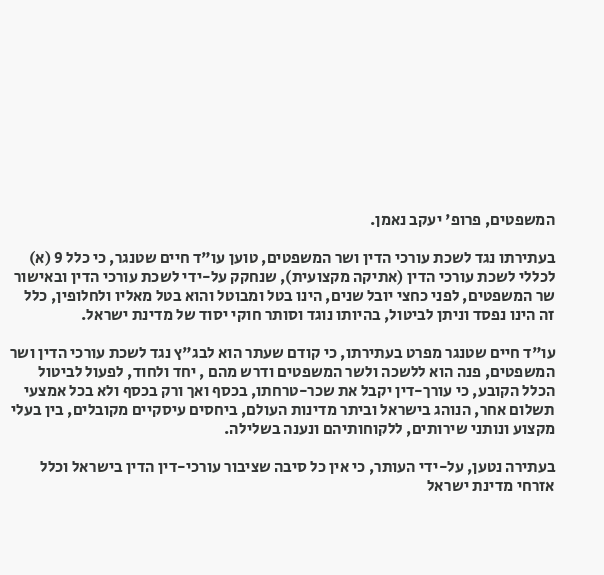המשפטים, פרופ' יעקב נאמן.

בעתירתו נגד לשכת עורכי הדין ושר המשפטים, טוען עו"ד חיים שטנגר, כי כלל 9 (א) לכללי לשכת עורכי הדין (אתיקה מקצועית), שנחקק על-ידי לשכת עורכי הדין ובאישור שר המשפטים, לפני כחצי יובל שנים, הינו בטל ומבוטל והוא בטל מאליו ולחלופין, כלל זה הינו נפסד וניתן לביטול, בהיותו נוגד וסותר חוקי יסוד של מדינת ישראל.

עו"ד חיים שטנגר מפרט בעתירתו, כי קודם שעתר הוא לבג"ץ נגד לשכת עורכי הדין ושר המשפטים, פנה הוא ללשכה ולשר המשפטים ודרש מהם , יחד ולחוד, לפעול לביטול הכלל הקובע, כי עורך-דין יקבל את שכר-טרחתו, בכסף ואך ורק בכסף ולא בכל אמצעי תשלום אחר, הנוהג בישראל וביתר מדינות העולם, ביחסים עיסקיים מקובלים, בין בעלי מקצוע ונותני שירותים, ללקוחותיהם ונענה בשלילה.

בעתירה נטען, על-ידי העותר, כי אין כל סיבה שציבור עורכי-דין הדין בישראל וכלל אזרחי מדינת ישראל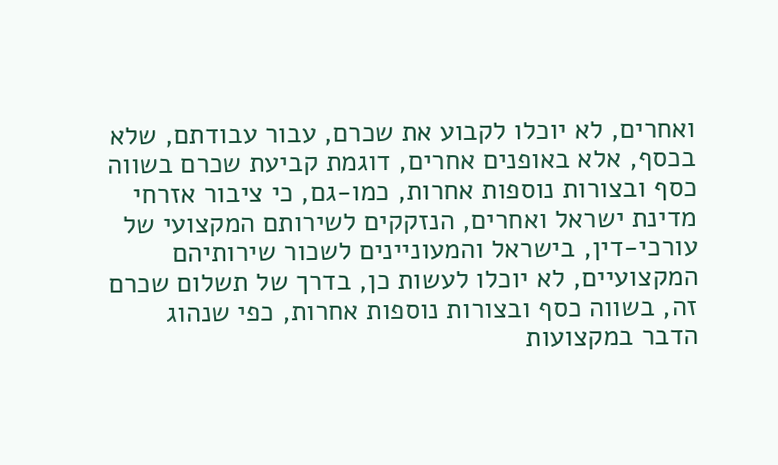ואחרים, לא יוכלו לקבוע את שכרם, עבור עבודתם, שלא בכסף, אלא באופנים אחרים, דוגמת קביעת שכרם בשווה כסף ובצורות נוספות אחרות, כמו-גם, כי ציבור אזרחי מדינת ישראל ואחרים, הנזקקים לשירותם המקצועי של עורכי-דין, בישראל והמעוניינים לשכור שירותיהם המקצועיים, לא יוכלו לעשות כן, בדרך של תשלום שכרם זה, בשווה כסף ובצורות נוספות אחרות, כפי שנהוג הדבר במקצועות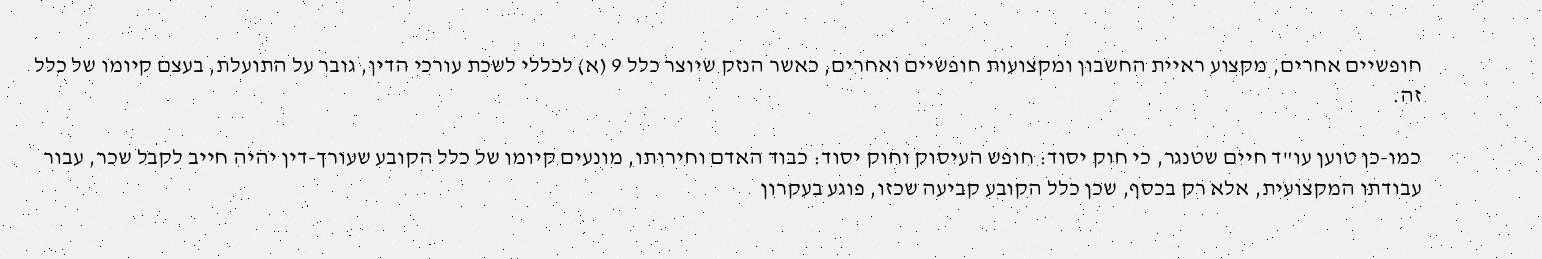חופשיים אחרים, מקצוע ראיית החשבון ומקצועות חופשיים ואחרים, כאשר הנזק שיוצר כלל 9 (א) לכללי לשכת עורכי הדין, גובר על התועלת, בעצם קיומו של כלל זה.

כמו-כן טוען עו"ד חיים שטנגר, כי חוק יסוד: חופש העיסוק וחוק יסוד: כבוד האדם וחירותו, מונעים קיומו של כלל הקובע שעורך-דין יהיה חייב לקבל שכר, עבור עבודתו המקצועית, אלא רק בכסף, שכן כלל הקובע קביעה שכזו, פוגע בעקרון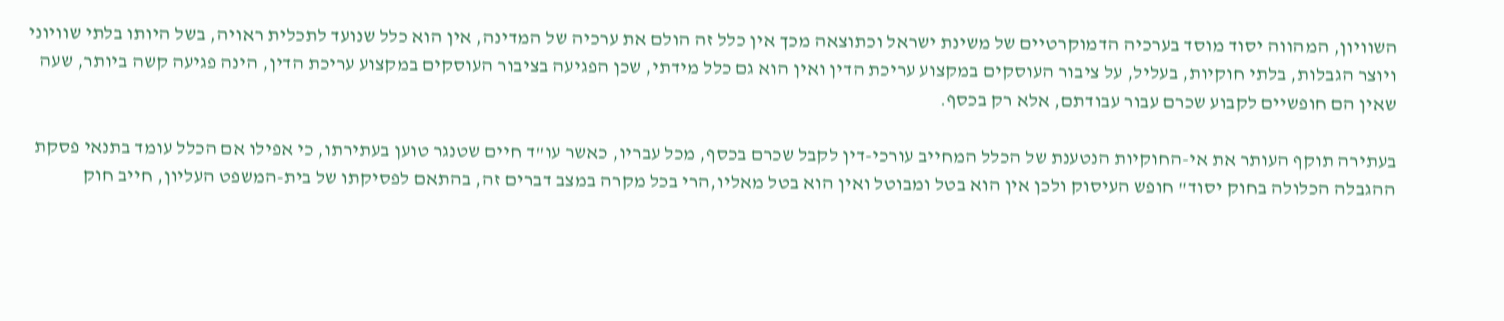השוויון, המהווה יסוד מוסד בערכיה הדמוקרטיים של משינת ישראל וכתוצאה מכך אין כלל זה הולם את ערכיה של המדינה, אין הוא כלל שנועד לתכלית ראויה, בשל היותו בלתי שוויוני ויוצר הגבלות, בלתי חוקיות, בעליל, על ציבור העוסקים במקצוע עריכת הדין ואין הוא גם כלל מידתי, שכן הפגיעה בציבור העוסקים במקצוע עריכת הדין, הינה פגיעה קשה ביותר, שעה שאין הם חופשיים לקבוע שכרם עבור עבודתם, אלא רק בכסף.

בעתירה תוקף העותר את אי-החוקיות הנטענת של הכלל המחייב עורכי-דין לקבל שכרם בכסף, מכל עבריו, כאשר עו"ד חיים שטנגר טוען בעתירתו, כי אפילו אם הכלל עומד בתנאי פסקת ההגבלה הכלולה בחוק יסוד" חופש העיסוק ולכן אין הוא בטל ומבוטל ואין הוא בטל מאליו,הרי בכל מקרה במצב דברים זה, בהתאם לפסיקתו של בית-המשפט העליון, חייב חוק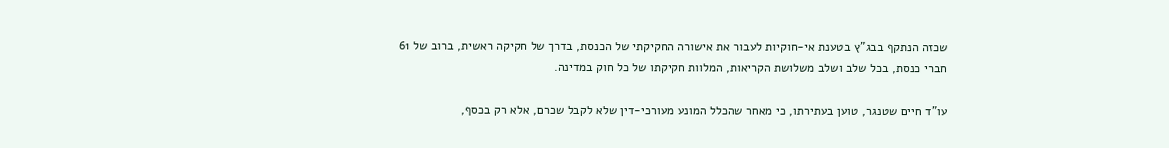שכזה הנתקף בבג"ץ בטענת אי-חוקיות לעבור את אישורה החקיקתי של הכנסת, בדרך של חקיקה ראשית, ברוב של 61 חברי כנסת, בכל שלב ושלב משלושת הקריאות, המלוות חקיקתו של כל חוק במדינה.

עו"ד חיים שטנגר, טוען בעתירתו, כי מאחר שהכלל המונע מעורכי-דין שלא לקבל שכרם, אלא רק בכסף,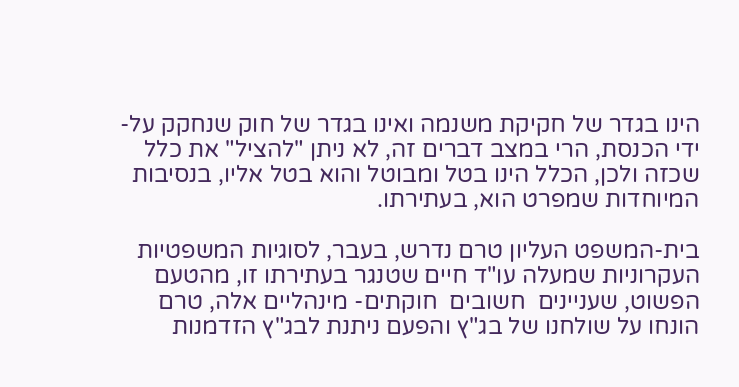הינו בגדר של חקיקת משנמה ואינו בגדר של חוק שנחקק על-ידי הכנסת, הרי במצב דברים זה, לא ניתן "להציל" את כלל שכזה ולכן, הכלל הינו בטל ומבוטל והוא בטל אליו, בנסיבות המיוחדות שמפרט הוא, בעתירתו.

בית-המשפט העליון טרם נדרש, בעבר, לסוגיות המשפטיות העקרוניות שמעלה עו"ד חיים שטנגר בעתירתו זו, מהטעם הפשוט, שעניינים  חשובים  חוקתים- מינהליים אלה, טרם הונחו על שולחנו של בג"ץ והפעם ניתנת לבג"ץ הזדמנות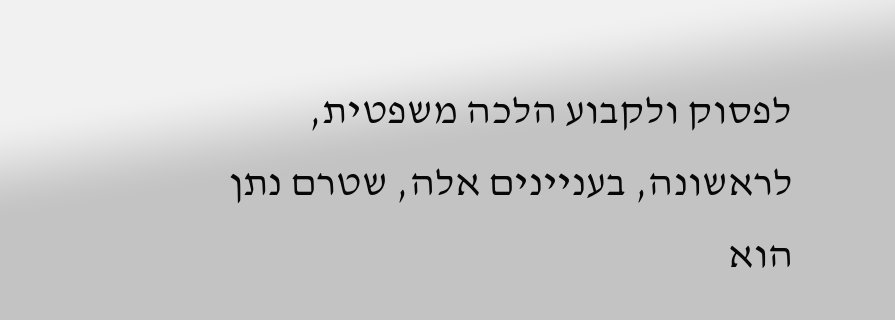לפסוק ולקבוע הלכה משפטית, לראשונה, בעניינים אלה, שטרם נתן הוא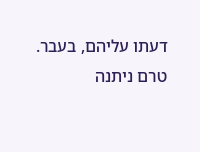דעתו עליהם, בעבר. טרם ניתנה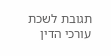תגובת לשכת עורכי הדין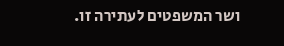ושר המשפטים לעתירה זו.